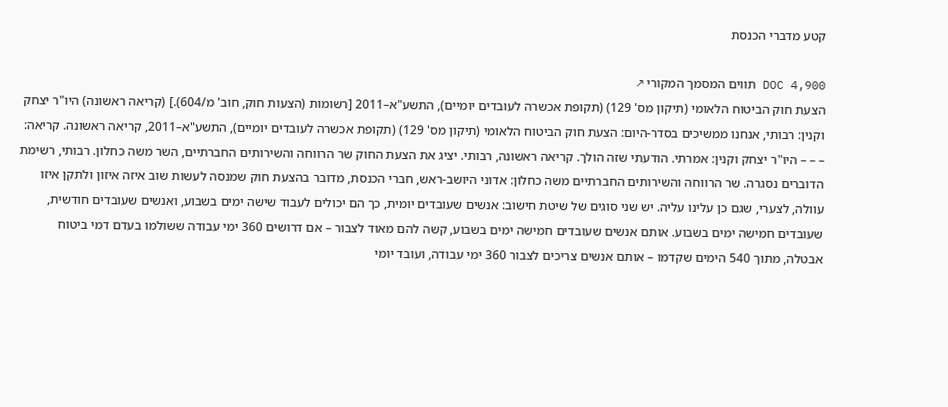קטע מדברי הכנסת

DOC 4,900 תווים המסמך המקורי ↗
הצעת חוק הביטוח הלאומי (תיקון מס' 129) (תקופת אכשרה לעובדים יומיים), התשע"א–2011 [רשומות (הצעות חוק, חוב' מ/604).] (קריאה ראשונה) היו"ר יצחק וקנין: רבותי, אנחנו ממשיכים בסדר-היום: הצעת חוק הביטוח הלאומי (תיקון מס' 129) (תקופת אכשרה לעובדים יומיים), התשע"א–2011, קריאה ראשונה. קריאה: – – – היו"ר יצחק וקנין: אמרתי. הודעתי שזה הולך. קריאה ראשונה, רבותי. יציג את הצעת החוק שר הרווחה והשירותים החברתיים, השר משה כחלון. רבותי, רשימת הדוברים נסגרה. שר הרווחה והשירותים החברתיים משה כחלון: אדוני היושב-ראש, חברי הכנסת, מדובר בהצעת חוק שמנסה לעשות שוב איזה איזון ולתקן איזו עוולה, לצערי, שגם כן עלינו עליה. יש שני סוגים של שיטת חישוב: אנשים שעובדים יומית, כך הם יכולים לעבוד שישה ימים בשבוע, ואנשים שעובדים חודשית, שעובדים חמישה ימים בשבוע. אותם אנשים שעובדים חמישה ימים בשבוע, קשה להם מאוד לצבור – אם דרושים 360 ימי עבודה ששולמו בעדם דמי ביטוח אבטלה, מתוך 540 הימים שקדמו – אותם אנשים צריכים לצבור 360 ימי עבודה, ועובד יומי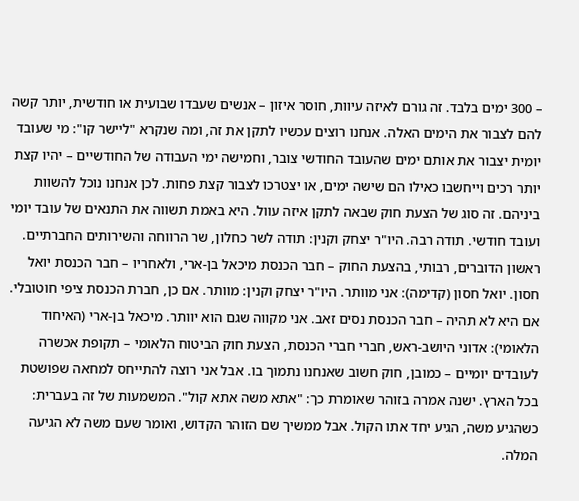– 300 ימים בלבד. זה גורם לאיזה עיוות, חוסר איזון – אנשים שעבדו שבועית או חודשית, יותר קשה להם לצבור את הימים האלה. אנחנו רוצים עכשיו לתקן את זה, ומה שנקרא "ליישר קו": מי שעובד יומית יצבור את אותם ימים שהעובד החודשי צובר, וחמישה ימי העבודה של החודשיים – יהיו קצת יותר רכים וייחשבו כאילו הם שישה ימים, או יצטרכו לצבור קצת פחות. לכן אנחנו נוכל להשוות ביניהם. זה סוג של הצעת חוק שבאה לתקן איזה עוול. היא באמת תשווה את התנאים של עובד יומי ועובד חודשי. תודה רבה. היו"ר יצחק וקנין: תודה לשר כחלון, שר הרווחה והשירותים החברתיים. ראשון הדוברים, רבותי, בהצעת החוק – חבר הכנסת מיכאל בן-ארי, ולאחריו – חבר הכנסת יואל חסון. יואל חסון (קדימה): אני מוותר. היו"ר יצחק וקנין: מוותר. אם כן, חברת הכנסת ציפי חוטובלי. אם היא לא תהיה – חבר הכנסת נסים זאב. אני מקווה שגם הוא יוותר. מיכאל בן-ארי (האיחוד הלאומי): אדוני היושב-ראש, חברי חברי הכנסת, הצעת חוק הביטוח הלאומי – תקופת אכשרה לעובדים יומיים – כמובן, חוק חשוב שאנחנו נתמוך בו. אבל אני רוצה להתייחס למחאה שפושטת בכל הארץ. ישנה אמרה בזוהר שאומרת כך: "אתא משה אתא קול". המשמעות של זה בעברית: כשהגיע משה, הגיע יחד אתו הקול. אבל ממשיך שם הזוהר הקדוש, ואומר שעם משה לא הגיעה המלה.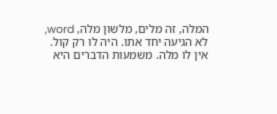המלה, זה מלים, מלשון מלה, word, לא הגיעה יחד אתו. היה לו רק קול. אין לו מלה. משמעות הדברים היא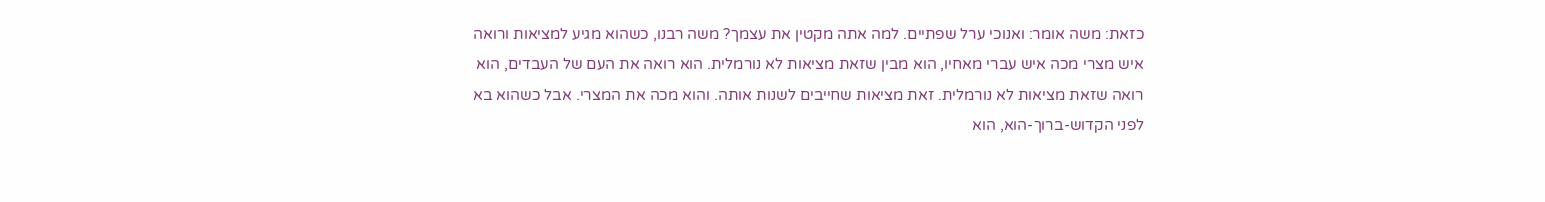כזאת: משה אומר: ואנוכי ערל שפתיים. למה אתה מקטין את עצמך? משה רבנו, כשהוא מגיע למציאות ורואה איש מצרי מכה איש עברי מאחיו, הוא מבין שזאת מציאות לא נורמלית. הוא רואה את העם של העבדים, הוא רואה שזאת מציאות לא נורמלית. זאת מציאות שחייבים לשנות אותה. והוא מכה את המצרי. אבל כשהוא בא לפני הקדוש-ברוך-הוא, הוא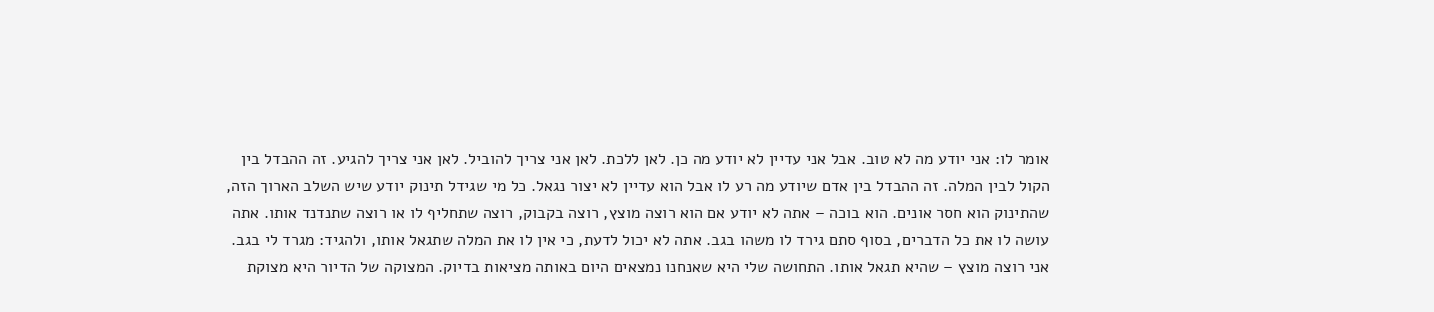אומר לו: אני יודע מה לא טוב. אבל אני עדיין לא יודע מה כן. לאן ללכת. לאן אני צריך להוביל. לאן אני צריך להגיע. זה ההבדל בין הקול לבין המלה. זה ההבדל בין אדם שיודע מה רע לו אבל הוא עדיין לא יצור נגאל. כל מי שגידל תינוק יודע שיש השלב הארוך הזה, שהתינוק הוא חסר אונים. הוא בוכה – אתה לא יודע אם הוא רוצה מוצץ, רוצה בקבוק, רוצה שתחליף לו או רוצה שתנדנד אותו. אתה עושה לו את כל הדברים, בסוף סתם גירד לו משהו בגב. אתה לא יכול לדעת, כי אין לו את המלה שתגאל אותו, ולהגיד: מגרד לי בגב. אני רוצה מוצץ – שהיא תגאל אותו. התחושה שלי היא שאנחנו נמצאים היום באותה מציאות בדיוק. המצוקה של הדיור היא מצוקת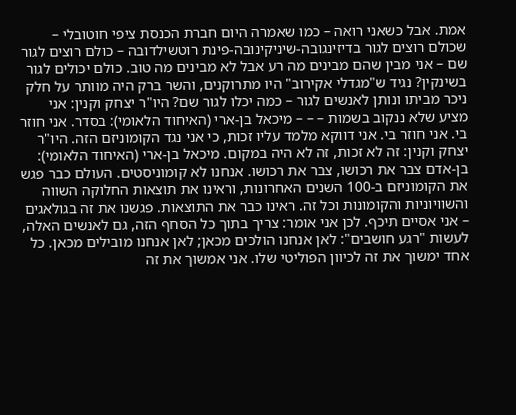אמת. אבל כשאני רואה – כמו שאמרה היום חברת הכנסת ציפי חוטובלי – שכולם רוצים לגור בדיזינגובה-שיניקינובה-פינת רוטשילדובה – כולם רוצים לגור שם – אני מבין שהם מבינים מה רע אבל לא מבינים מה טוב. כולם יכולים לגור בשינקין? נגיד ש"מגדלי אקירוב" היו מתרוקנים, והשר ברק היה מוותר על חלק ניכר מביתו ונותן לאנשים לגור – כמה יכלו לגור שם? היו"ר יצחק וקנין: אני מציע שלא ננקוב בשמות – – – מיכאל בן-ארי (האיחוד הלאומי): בסדר. אני חוזר בי. אני חוזר בי. אני דווקא מלמד עליו זכות, כי אני נגד הקומוניזם הזה. היו"ר יצחק וקנין: זה לא זכות, זה לא היה במקום. מיכאל בן-ארי (האיחוד הלאומי): בן-אדם צבר את רכושו, צבר את רכושו. אנחנו לא קומוניסטים. העולם כבר פגש את הקומוניזם ב-100 השנים האחרונות, וראינו את תוצאות החלוקה השווה והשוויוניות והקומונות וכל זה. ראינו כבר את התוצאות. פגשנו את זה בגולאגים – אני אסיים תיכף. לכן אני אומר: צריך בתוך כל הסחף הזה, גם לאנשים האלה, לעשות "רגע חושבים": לאן אנחנו הולכים מכאן; לאן אנחנו מובילים מכאן. כל אחד ימשוך את זה לכיוון הפוליטי שלו. אני אמשוך את זה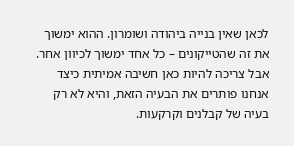לכאן שאין בנייה ביהודה ושומרון. ההוא ימשוך את זה שהטייקונים – כל אחד ימשוך לכיוון אחר. אבל צריכה להיות כאן חשיבה אמיתית כיצד אנחנו פותרים את הבעיה הזאת, והיא לא רק בעיה של קבלנים וקרקעות.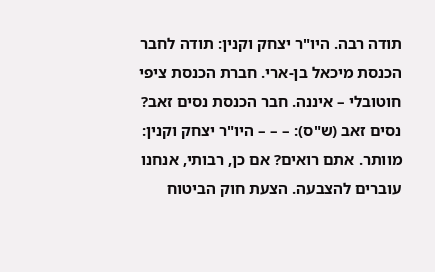תודה רבה. היו"ר יצחק וקנין: תודה לחבר הכנסת מיכאל בן-ארי. חברת הכנסת ציפי חוטובלי – איננה. חבר הכנסת נסים זאב? נסים זאב (ש"ס): – – – היו"ר יצחק וקנין: מוותר. אתם רואים? אם כן, רבותי, אנחנו עוברים להצבעה. הצעת חוק הביטוח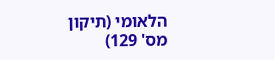הלאומי (תיקון מס' 129)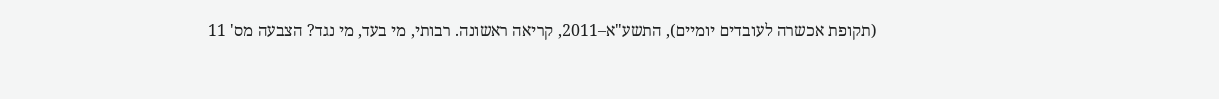(תקופת אכשרה לעובדים יומיים), התשע"א–2011, קריאה ראשונה. רבותי, מי בעד, מי נגד? הצבעה מס' 11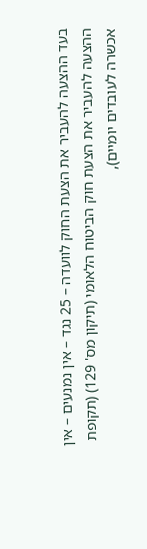בעד ההצעה להעביר את הצעת החוק לוועדה – 25 נגד – אין נמנעים – אין ההצעה להעביר את הצעת חוק הביטוח הלאומי (תיקון מס' 129) (תקופת אכשרה לעובדים יומיים),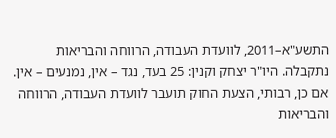התשע"א–2011, לוועדת העבודה, הרווחה והבריאות נתקבלה. היו"ר יצחק וקנין: 25 בעד, נגד – אין, נמנעים – אין. אם כן, רבותי, הצעת החוק תועבר לוועדת העבודה, הרווחה והבריאות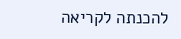להכנתה לקריאה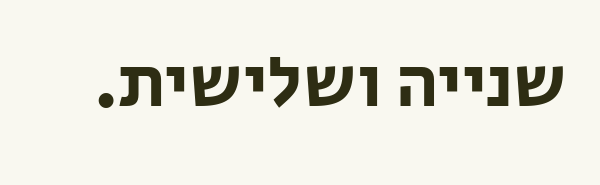שנייה ושלישית.